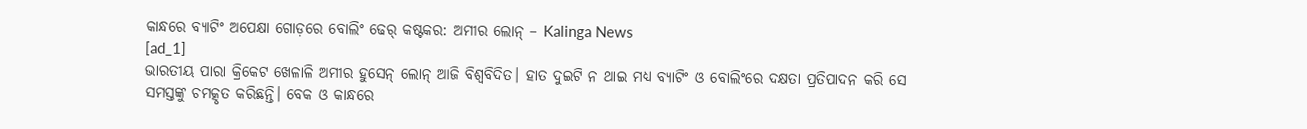କାନ୍ଧରେ ବ୍ୟାଟିଂ ଅପେକ୍ଷା ଗୋଡ଼ରେ ବୋଲିଂ ଢେର୍ କଷ୍ଟକର: ଅମୀର ଲୋନ୍ – Kalinga News
[ad_1]
ଭାରତୀୟ ପାରା କ୍ରିକେଟ ଖେଳାଳି ଅମୀର ହୁସେନ୍ ଲୋନ୍ ଆଜି ବିଶ୍ୱବିଦିତ। ହାତ ଦୁଇଟି ନ ଥାଇ ମଧ୍ୟ ବ୍ୟାଟିଂ ଓ ବୋଲିଂରେ ଦକ୍ଷତା ପ୍ରତିପାଦନ କରି ସେ ସମସ୍ତଙ୍କୁ ଚମତ୍କୃତ କରିଛନ୍ତି। ବେକ ଓ କାନ୍ଧରେ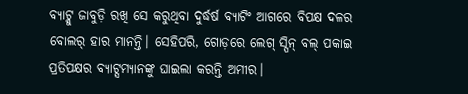ବ୍ୟାଟ୍କୁ ଜାବୁଡ଼ି ରଖି ସେ କରୁଥିବା ଦୁର୍ଦ୍ଧର୍ଷ ବ୍ୟାଟିଂ ଆଗରେ ବିପକ୍ଷ ଦଳର ବୋଲର୍ ହାର ମାନନ୍ତି। ସେହିପରି, ଗୋଡ଼ରେ ଲେଗ୍ ସ୍ପିନ୍ ବଲ୍ ପକାଇ ପ୍ରତିପକ୍ଷର ବ୍ୟାଟ୍ସମ୍ୟାନଙ୍କୁ ଘାଇଲା କରନ୍ତି ଅମୀର।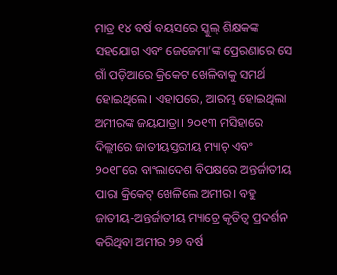ମାତ୍ର ୧୪ ବର୍ଷ ବୟସରେ ସ୍କୁଲ୍ ଶିକ୍ଷକଙ୍କ ସହଯୋଗ ଏବଂ ଜେଜେମା’ଙ୍କ ପ୍ରେରଣାରେ ସେ ଗାଁ ପଡ଼ିଆରେ କ୍ରିକେଟ ଖେଳିବାକୁ ସମର୍ଥ ହୋଇଥିଲେ। ଏହାପରେ, ଆରମ୍ଭ ହୋଇଥିଲା ଅମୀରଙ୍କ ଜୟଯାତ୍ରା। ୨୦୧୩ ମସିହାରେ ଦିଲ୍ଲୀରେ ଜାତୀୟସ୍ତରୀୟ ମ୍ୟାଚ୍ ଏବଂ ୨୦୧୮ରେ ବାଂଲାଦେଶ ବିପକ୍ଷରେ ଅନ୍ତର୍ଜାତୀୟ ପାରା କ୍ରିକେଟ୍ ଖେଳିଲେ ଅମୀର। ବହୁ ଜାତୀୟ-ଅନ୍ତର୍ଜାତୀୟ ମ୍ୟାଚ୍ରେ କୃତିତ୍ବ ପ୍ରଦର୍ଶନ କରିଥିବା ଅମୀର ୨୭ ବର୍ଷ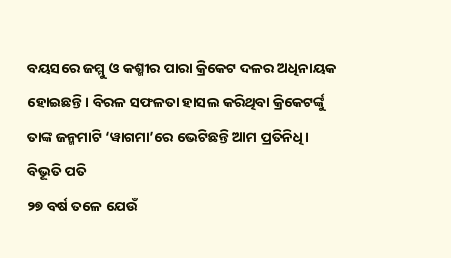ବୟସରେ ଜମ୍ମୁ ଓ କଶ୍ମୀର ପାରା କ୍ରିକେଟ ଦଳର ଅଧିନାୟକ ହୋଇଛନ୍ତି। ବିରଳ ସଫଳତା ହାସଲ କରିଥିବା କ୍ରିକେଟର୍ଙ୍କୁ ତାଙ୍କ ଜନ୍ମମାଟି ‘ୱାଗମା’ରେ ଭେଟିଛନ୍ତି ଆମ ପ୍ରତିନିଧି।
ବିଭୂତି ପତି
୨୭ ବର୍ଷ ତଳେ ଯେଉଁ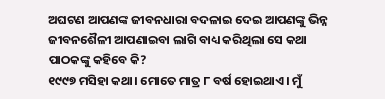ଅଘଟଣ ଆପଣଙ୍କ ଜୀବନଧାରା ବଦଳାଇ ଦେଇ ଆପଣଙ୍କୁ ଭିନ୍ନ ଜୀବନଶୈଳୀ ଆପଣାଇବା ଲାଗି ବାଧ୍ୟ କରିଥିଲା ସେ କଥା ପାଠକଙ୍କୁ କହିବେ କି?
୧୯୯୭ ମସିହା କଥା। ମୋତେ ମାତ୍ର ୮ ବର୍ଷ ହୋଇଥାଏ। ମୁଁ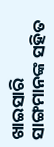ଖାଇସାରି ସାଙ୍ଗମାନଙ୍କ ସହିତ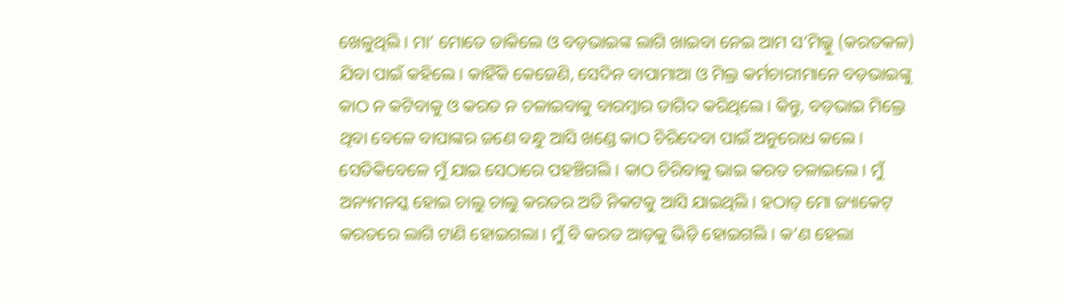ଖେଳୁଥିଲି। ମା’ ମୋତେ ଡାକିଲେ ଓ ବଡ଼ଭାଇଙ୍କ ଲାଗି ଖାଇବା ନେଇ ଆମ ସ’ମିଲ୍କୁ (କରତକଳ) ଯିବା ପାଇଁ କହିଲେ। କାହିଁକି କେଜେଣି, ସେଦିନ ବାପାମାଆ ଓ ମିଲ୍ର କର୍ମଚାରୀମାନେ ବଡ଼ଭାଇଙ୍କୁ କାଠ ନ କଟିବାକୁ ଓ କରତ ନ ଚଳାଇବାକୁ ବାରମ୍ବାର ତାଗିଦ କରିଥିଲେ। କିନ୍ତୁ, ବଡ଼ଭାଇ ମିଲ୍ରେ ଥିବା ବେଳେ ବାପାଙ୍କର ଜଣେ ବନ୍ଧୁ ଆସି ଖଣ୍ଡେ କାଠ ଚିରିଦେବା ପାଇଁ ଅନୁରୋଧ କଲେ। ସେତିକିବେଳେ ମୁଁ ଯାଇ ସେଠାରେ ପହଞ୍ଚିଗଲି। କାଠ ଚିରିବାକୁ ଭାଇ କରତ ଚଳାଇଲେ। ମୁଁ ଅନ୍ୟମନସ୍କ ହୋଇ ଚାଲୁ ଚାଲୁ କରତର ଅତି ନିକଟକୁ ଆସି ଯାଇଥିଲି। ହଠାତ୍ ମୋ ଜ୍ୟାକେଟ୍ କରତରେ ଲାଗି ଟାଣି ହୋଇଗଲା। ମୁଁ ବି କରତ ଆଡ଼କୁ ଭିଡ଼ି ହୋଇଗଲି। କ’ଣ ହେଲା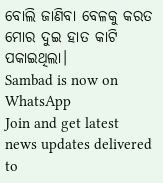ବୋଲି ଜାଣିବା ବେଳକୁ କରତ ମୋର ଦୁଇ ହାତ କାଟି ପକାଇଥିଲା।
Sambad is now on WhatsApp
Join and get latest news updates delivered to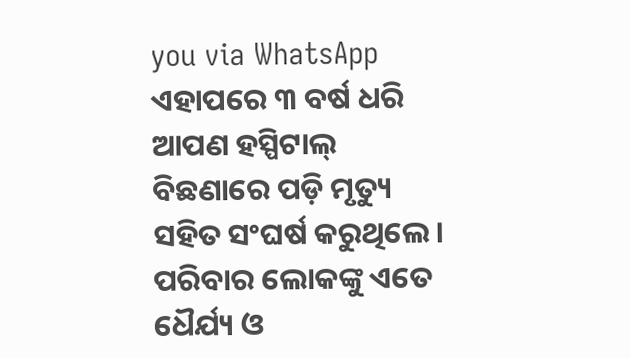you via WhatsApp
ଏହାପରେ ୩ ବର୍ଷ ଧରି ଆପଣ ହସ୍ପିଟାଲ୍ ବିଛଣାରେ ପଡ଼ି ମୃତ୍ୟୁ ସହିତ ସଂଘର୍ଷ କରୁଥିଲେ। ପରିବାର ଲୋକଙ୍କୁ ଏତେ ଧୈର୍ଯ୍ୟ ଓ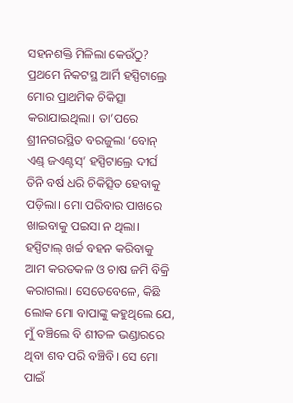ସହନଶକ୍ତି ମିଳିଲା କେଉଁଠୁ?
ପ୍ରଥମେ ନିକଟସ୍ଥ ଆର୍ମି ହସ୍ପିଟାଲ୍ରେ ମୋର ପ୍ରାଥମିକ ଚିକିତ୍ସା କରାଯାଇଥିଲା। ତା’ପରେ ଶ୍ରୀନଗରସ୍ଥିତ ବରଜୁଲା ‘ବୋନ୍ ଏଣ୍ଡ୍ ଜଏଣ୍ଟସ୍’ ହସ୍ପିଟାଲ୍ରେ ଦୀର୍ଘ ତିନି ବର୍ଷ ଧରି ଚିକିତ୍ସିତ ହେବାକୁ ପଡ଼ିଲା। ମୋ ପରିବାର ପାଖରେ ଖାଇବାକୁ ପଇସା ନ ଥିଲା। ହସ୍ପିଟାଲ୍ ଖର୍ଚ୍ଚ ବହନ କରିବାକୁ ଆମ କରତକଳ ଓ ଚାଷ ଜମି ବିକ୍ରି କରାଗଲା। ସେତେବେଳେ, କିଛି ଲୋକ ମୋ ବାପାଙ୍କୁ କହୁଥିଲେ ଯେ, ମୁଁ ବଞ୍ଚିଲେ ବି ଶୀତଳ ଭଣ୍ଡାରରେ ଥିବା ଶବ ପରି ବଞ୍ଚିବି। ସେ ମୋ ପାଇଁ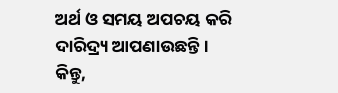ଅର୍ଥ ଓ ସମୟ ଅପଚୟ କରି ଦାରିଦ୍ର୍ୟ ଆପଣାଉଛନ୍ତି। କିନ୍ତୁ,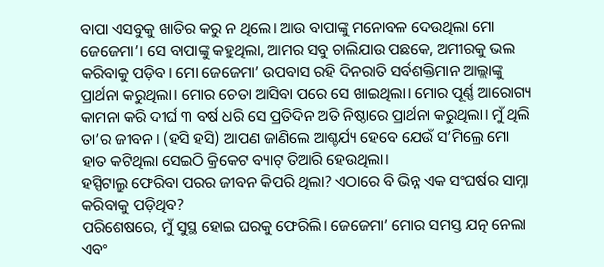ବାପା ଏସବୁକୁ ଖାତିର କରୁ ନ ଥିଲେ। ଆଉ ବାପାଙ୍କୁ ମନୋବଳ ଦେଉଥିଲା ମୋ ଜେଜେମା’। ସେ ବାପାଙ୍କୁ କହୁଥିଲା, ଆମର ସବୁ ଚାଲିଯାଉ ପଛକେ, ଅମୀରକୁ ଭଲ କରିବାକୁ ପଡ଼ିବ। ମୋ ଜେଜେମା’ ଉପବାସ ରହି ଦିନରାତି ସର୍ବଶକ୍ତିମାନ ଆଲ୍ଲାଙ୍କୁ ପ୍ରାର୍ଥନା କରୁଥିଲା। ମୋର ଚେତା ଆସିବା ପରେ ସେ ଖାଇଥିଲା। ମୋର ପୂର୍ଣ୍ଣ ଆରୋଗ୍ୟ କାମନା କରି ଦୀର୍ଘ ୩ ବର୍ଷ ଧରି ସେ ପ୍ରତିଦିନ ଅତି ନିଷ୍ଠାରେ ପ୍ରାର୍ଥନା କରୁଥିଲା। ମୁଁ ଥିଲି ତା’ର ଜୀବନ। (ହସି ହସି) ଆପଣ ଜାଣିଲେ ଆଶ୍ଚର୍ଯ୍ୟ ହେବେ ଯେଉଁ ସ’ମିଲ୍ରେ ମୋ ହାତ କଟିଥିଲା ସେଇଠି କ୍ରିକେଟ ବ୍ୟାଟ୍ ତିଆରି ହେଉଥିଲା।
ହସ୍ପିଟାଲ୍ରୁ ଫେରିବା ପରର ଜୀବନ କିପରି ଥିଲା? ଏଠାରେ ବି ଭିନ୍ନ ଏକ ସଂଘର୍ଷର ସାମ୍ନା କରିବାକୁ ପଡ଼ିଥିବ?
ପରିଶେଷରେ, ମୁଁ ସୁସ୍ଥ ହୋଇ ଘରକୁ ଫେରିଲି। ଜେଜେମା’ ମୋର ସମସ୍ତ ଯତ୍ନ ନେଲା ଏବଂ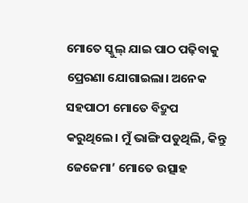ମୋତେ ସ୍କୁଲ୍ ଯାଇ ପାଠ ପଢ଼ିବାକୁ ପ୍ରେରଣା ଯୋଗାଇଲା। ଅନେକ ସହପାଠୀ ମୋତେ ବିଦ୍ରୁପ କରୁଥିଲେ। ମୁଁ ଭାଙ୍ଗି ପଡୁଥିଲି, କିନ୍ତୁ ଜେଜେମା’ ମୋତେ ଉତ୍ସାହ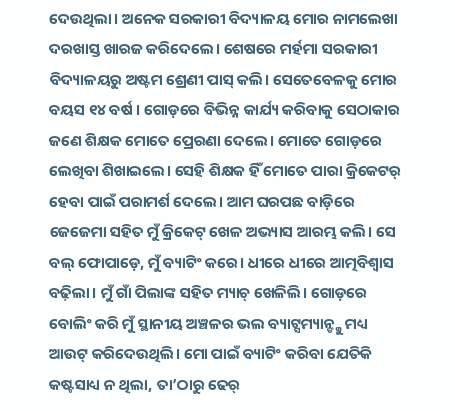ଦେଉଥିଲା। ଅନେକ ସରକାରୀ ବିଦ୍ୟାଳୟ ମୋର ନାମଲେଖା ଦରଖାସ୍ତ ଖାରଜ କରିଦେଲେ। ଶେଷରେ ମର୍ହମା ସରକାରୀ ବିଦ୍ୟାଳୟରୁ ଅଷ୍ଟମ ଶ୍ରେଣୀ ପାସ୍ କଲି। ସେତେବେଳକୁ ମୋର ବୟସ ୧୪ ବର୍ଷ । ଗୋଡ଼ରେ ବିଭିନ୍ନ କାର୍ଯ୍ୟ କରିବାକୁ ସେଠାକାର ଜଣେ ଶିକ୍ଷକ ମୋତେ ପ୍ରେରଣା ଦେଲେ। ମୋତେ ଗୋଡ଼ରେ ଲେଖିବା ଶିଖାଇଲେ। ସେହି ଶିକ୍ଷକ ହିଁ ମୋତେ ପାରା କ୍ରିକେଟର୍ ହେବା ପାଇଁ ପରାମର୍ଶ ଦେଲେ। ଆମ ଘରପଛ ବାଡ଼ିରେ ଜେଜେମା ସହିତ ମୁଁ କ୍ରିକେଟ୍ ଖେଳ ଅଭ୍ୟାସ ଆରମ୍ଭ କଲି। ସେ ବଲ୍ ଫୋପାଡ଼େ, ମୁଁ ବ୍ୟାଟିଂ କରେ। ଧୀରେ ଧୀରେ ଆତ୍ମବିଶ୍ବାସ ବଢ଼ିଲା। ମୁଁ ଗାଁ ପିଲାଙ୍କ ସହିତ ମ୍ୟାଚ୍ ଖେଳିଲି। ଗୋଡ଼ରେ ବୋଲିଂ କରି ମୁଁ ସ୍ଥାନୀୟ ଅଞ୍ଚଳର ଭଲ ବ୍ୟାଟ୍ସମ୍ୟାନ୍ଙ୍କୁ ମଧ୍ୟ ଆଉଟ୍ କରିଦେଉଥିଲି। ମୋ ପାଇଁ ବ୍ୟାଟିଂ କରିବା ଯେତିକି କଷ୍ଟସାଧ୍ୟ ନ ଥିଲା, ତା’ଠାରୁ ଢେର୍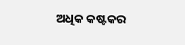ଅଧିକ କଷ୍ଟକର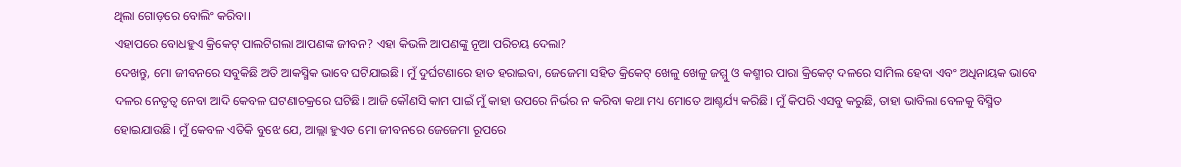ଥିଲା ଗୋଡ଼ରେ ବୋଲିଂ କରିବା।
ଏହାପରେ ବୋଧହୁଏ କ୍ରିକେଟ୍ ପାଲଟିଗଲା ଆପଣଙ୍କ ଜୀବନ? ଏହା କିଭଳି ଆପଣଙ୍କୁ ନୂଆ ପରିଚୟ ଦେଲା?
ଦେଖନ୍ତୁ, ମୋ ଜୀବନରେ ସବୁକିଛି ଅତି ଆକସ୍ମିକ ଭାବେ ଘଟିଯାଇଛି। ମୁଁ ଦୁର୍ଘଟଣାରେ ହାତ ହରାଇବା, ଜେଜେମା ସହିତ କ୍ରିକେଟ୍ ଖେଳୁ ଖେଳୁ ଜମ୍ମୁ ଓ କଶ୍ମୀର ପାରା କ୍ରିକେଟ୍ ଦଳରେ ସାମିଲ ହେବା ଏବଂ ଅଧିନାୟକ ଭାବେ ଦଳର ନେତୃତ୍ୱ ନେବା ଆଦି କେବଳ ଘଟଣାଚକ୍ରରେ ଘଟିଛି। ଆଜି କୌଣସି କାମ ପାଇଁ ମୁଁ କାହା ଉପରେ ନିର୍ଭର ନ କରିବା କଥା ମଧ୍ୟ ମୋତେ ଆଶ୍ଚର୍ଯ୍ୟ କରିଛି। ମୁଁ କିପରି ଏସବୁ କରୁଛି, ତାହା ଭାବିଲା ବେଳକୁ ବିସ୍ମିତ ହୋଇଯାଉଛି। ମୁଁ କେବଳ ଏତିକି ବୁଝେ ଯେ, ଆଲ୍ଲା ହୁଏତ ମୋ ଜୀବନରେ ଜେଜେମା ରୂପରେ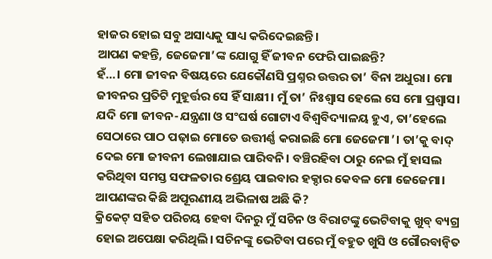ହାଜର ହୋଇ ସବୁ ଅସାଧ୍ୟକୁ ସାଧ୍ୟ କରିଦେଇଛନ୍ତି।
ଆପଣ କହନ୍ତି, ଜେଜେମା’ଙ୍କ ଯୋଗୁ ହିଁ ଜୀବନ ଫେରି ପାଇଛନ୍ତି?
ହଁ…। ମୋ ଜୀବନ ବିଷୟରେ ଯେକୌଣସି ପ୍ରଶ୍ନର ଉତ୍ତର ତା’ ବିନା ଅଧୁରା। ମୋ ଜୀବନର ପ୍ରତିଟି ମୁହୂର୍ତ୍ତର ସେ ହିଁ ସାକ୍ଷୀ। ମୁଁ ତା’ ନିଃଶ୍ୱାସ ହେଲେ ସେ ମୋ ପ୍ରଶ୍ୱାସ। ଯଦି ମୋ ଜୀବନ-ଯନ୍ତ୍ରଣା ଓ ସଂଘର୍ଷ ଗୋଟାଏ ବିଶ୍ୱବିଦ୍ୟାଳୟ ହୁଏ, ତା’ହେଲେ ସେଠାରେ ପାଠ ପଢ଼ାଇ ମୋତେ ଉତ୍ତୀର୍ଣ୍ଣ କରାଇଛି ମୋ ଜେଜେମା’। ତା’କୁ ବାଦ୍ ଦେଇ ମୋ ଜୀବନୀ ଲେଖାଯାଇ ପାରିବନି। ବଞ୍ଚିରହିବା ଠାରୁ ନେଇ ମୁଁ ହାସଲ କରିଥିବା ସମସ୍ତ ସଫଳତାର ଶ୍ରେୟ ପାଇବାର ହକ୍ଦାର କେବଳ ମୋ ଜେଜେମା।
ଆପଣଙ୍କର କିଛି ଅପୂରଣୀୟ ଅଭିଳାଷ ଅଛି କି?
କ୍ରିକେଟ୍ ସହିତ ପରିଚୟ ହେବା ଦିନରୁ ମୁଁ ସଚିନ ଓ ବିରାଟଙ୍କୁ ଭେଟିବାକୁ ଖୁବ୍ ବ୍ୟଗ୍ର ହୋଇ ଅପେକ୍ଷା କରିଥିଲି। ସଚିନଙ୍କୁ ଭେଟିବା ପରେ ମୁଁ ବହୁତ ଖୁସି ଓ ଗୌରବାନ୍ବିତ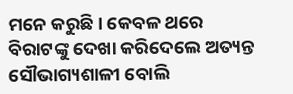ମନେ କରୁଛି। କେବଳ ଥରେ ବିରାଟଙ୍କୁ ଦେଖା କରିଦେଲେ ଅତ୍ୟନ୍ତ ସୌଭାଗ୍ୟଶାଳୀ ବୋଲି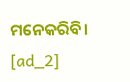ମନେକରିବି।
[ad_2]